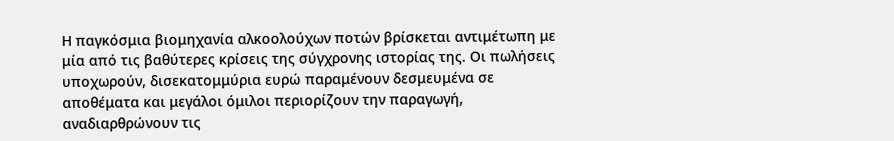Η παγκόσμια βιομηχανία αλκοολούχων ποτών βρίσκεται αντιμέτωπη με μία από τις βαθύτερες κρίσεις της σύγχρονης ιστορίας της. Οι πωλήσεις υποχωρούν, δισεκατομμύρια ευρώ παραμένουν δεσμευμένα σε αποθέματα και μεγάλοι όμιλοι περιορίζουν την παραγωγή, αναδιαρθρώνουν τις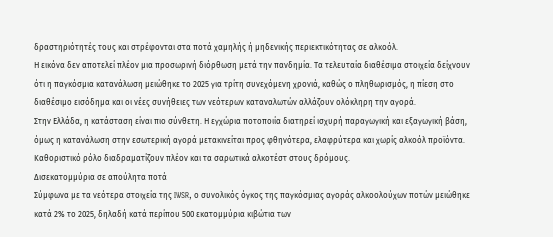δραστηριότητές τους και στρέφονται στα ποτά χαμηλής ή μηδενικής περιεκτικότητας σε αλκοόλ.
Η εικόνα δεν αποτελεί πλέον μια προσωρινή διόρθωση μετά την πανδημία. Τα τελευταία διαθέσιμα στοιχεία δείχνουν ότι η παγκόσμια κατανάλωση μειώθηκε το 2025 για τρίτη συνεχόμενη χρονιά, καθώς ο πληθωρισμός, η πίεση στο διαθέσιμο εισόδημα και οι νέες συνήθειες των νεότερων καταναλωτών αλλάζουν ολόκληρη την αγορά.
Στην Ελλάδα, η κατάσταση είναι πιο σύνθετη. Η εγχώρια ποτοποιία διατηρεί ισχυρή παραγωγική και εξαγωγική βάση, όμως η κατανάλωση στην εσωτερική αγορά μετακινείται προς φθηνότερα, ελαφρύτερα και χωρίς αλκοόλ προϊόντα. Καθοριστικό ρόλο διαδραματίζουν πλέον και τα σαρωτικά αλκοτέστ στους δρόμους.
Δισεκατομμύρια σε απούλητα ποτά
Σύμφωνα με τα νεότερα στοιχεία της IWSR, ο συνολικός όγκος της παγκόσμιας αγοράς αλκοολούχων ποτών μειώθηκε κατά 2% το 2025, δηλαδή κατά περίπου 500 εκατομμύρια κιβώτια των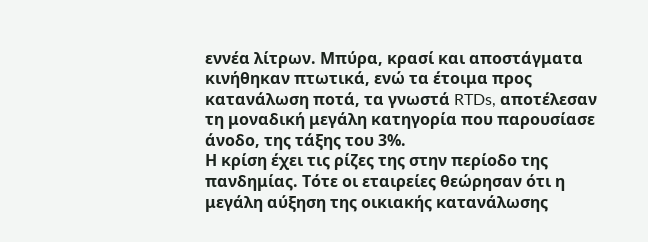εννέα λίτρων. Μπύρα, κρασί και αποστάγματα κινήθηκαν πτωτικά, ενώ τα έτοιμα προς κατανάλωση ποτά, τα γνωστά RTDs, αποτέλεσαν τη μοναδική μεγάλη κατηγορία που παρουσίασε άνοδο, της τάξης του 3%.
Η κρίση έχει τις ρίζες της στην περίοδο της πανδημίας. Τότε οι εταιρείες θεώρησαν ότι η μεγάλη αύξηση της οικιακής κατανάλωσης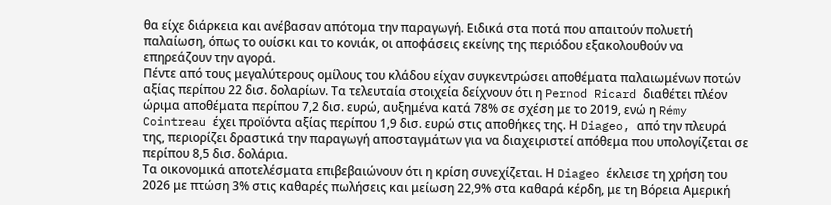θα είχε διάρκεια και ανέβασαν απότομα την παραγωγή. Ειδικά στα ποτά που απαιτούν πολυετή παλαίωση, όπως το ουίσκι και το κονιάκ, οι αποφάσεις εκείνης της περιόδου εξακολουθούν να επηρεάζουν την αγορά.
Πέντε από τους μεγαλύτερους ομίλους του κλάδου είχαν συγκεντρώσει αποθέματα παλαιωμένων ποτών αξίας περίπου 22 δισ. δολαρίων. Τα τελευταία στοιχεία δείχνουν ότι η Pernod Ricard διαθέτει πλέον ώριμα αποθέματα περίπου 7,2 δισ. ευρώ, αυξημένα κατά 78% σε σχέση με το 2019, ενώ η Rémy Cointreau έχει προϊόντα αξίας περίπου 1,9 δισ. ευρώ στις αποθήκες της. Η Diageo, από την πλευρά της, περιορίζει δραστικά την παραγωγή αποσταγμάτων για να διαχειριστεί απόθεμα που υπολογίζεται σε περίπου 8,5 δισ. δολάρια.
Τα οικονομικά αποτελέσματα επιβεβαιώνουν ότι η κρίση συνεχίζεται. Η Diageo έκλεισε τη χρήση του 2026 με πτώση 3% στις καθαρές πωλήσεις και μείωση 22,9% στα καθαρά κέρδη, με τη Βόρεια Αμερική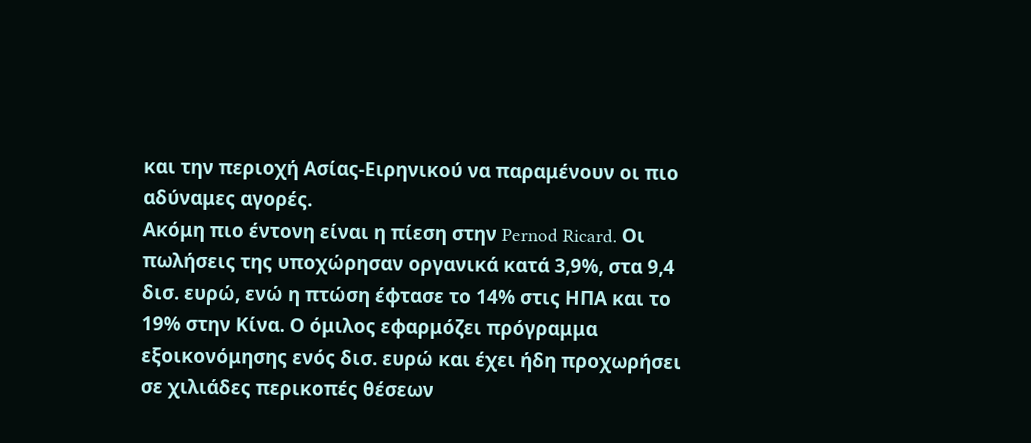και την περιοχή Ασίας-Ειρηνικού να παραμένουν οι πιο αδύναμες αγορές.
Ακόμη πιο έντονη είναι η πίεση στην Pernod Ricard. Οι πωλήσεις της υποχώρησαν οργανικά κατά 3,9%, στα 9,4 δισ. ευρώ, ενώ η πτώση έφτασε το 14% στις ΗΠΑ και το 19% στην Κίνα. Ο όμιλος εφαρμόζει πρόγραμμα εξοικονόμησης ενός δισ. ευρώ και έχει ήδη προχωρήσει σε χιλιάδες περικοπές θέσεων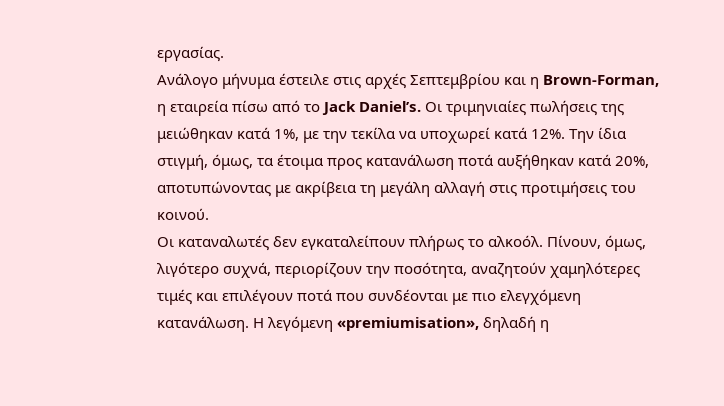εργασίας.
Ανάλογο μήνυμα έστειλε στις αρχές Σεπτεμβρίου και η Brown-Forman, η εταιρεία πίσω από το Jack Daniel’s. Οι τριμηνιαίες πωλήσεις της μειώθηκαν κατά 1%, με την τεκίλα να υποχωρεί κατά 12%. Την ίδια στιγμή, όμως, τα έτοιμα προς κατανάλωση ποτά αυξήθηκαν κατά 20%, αποτυπώνοντας με ακρίβεια τη μεγάλη αλλαγή στις προτιμήσεις του κοινού.
Οι καταναλωτές δεν εγκαταλείπουν πλήρως το αλκοόλ. Πίνουν, όμως, λιγότερο συχνά, περιορίζουν την ποσότητα, αναζητούν χαμηλότερες τιμές και επιλέγουν ποτά που συνδέονται με πιο ελεγχόμενη κατανάλωση. Η λεγόμενη «premiumisation», δηλαδή η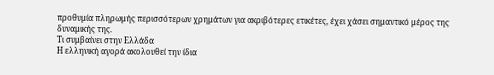προθυμία πληρωμής περισσότερων χρημάτων για ακριβότερες ετικέτες, έχει χάσει σημαντικό μέρος της δυναμικής της.
Τι συμβαίνει στην Ελλάδα
Η ελληνική αγορά ακολουθεί την ίδια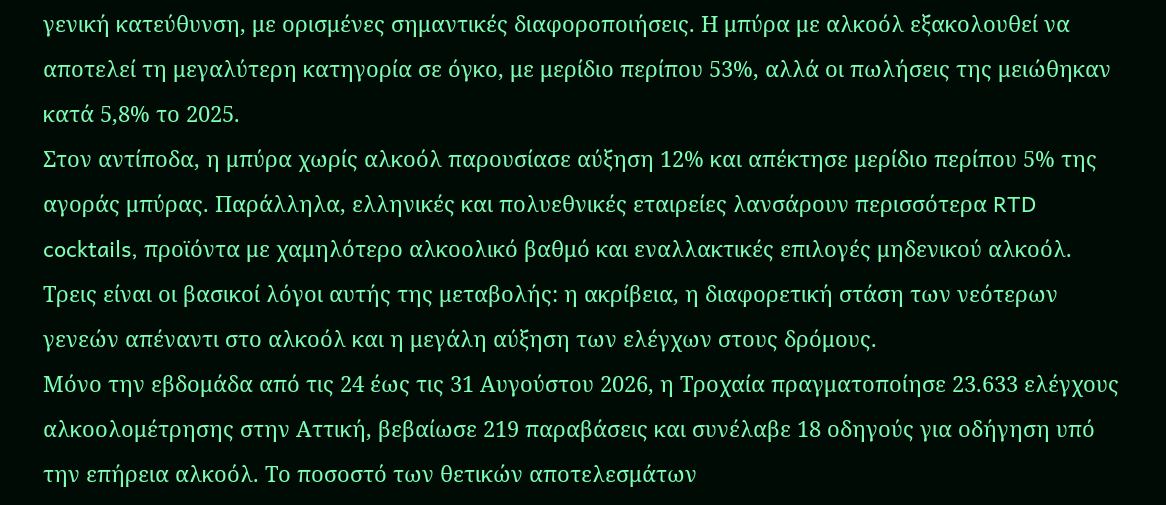γενική κατεύθυνση, με ορισμένες σημαντικές διαφοροποιήσεις. Η μπύρα με αλκοόλ εξακολουθεί να αποτελεί τη μεγαλύτερη κατηγορία σε όγκο, με μερίδιο περίπου 53%, αλλά οι πωλήσεις της μειώθηκαν κατά 5,8% το 2025.
Στον αντίποδα, η μπύρα χωρίς αλκοόλ παρουσίασε αύξηση 12% και απέκτησε μερίδιο περίπου 5% της αγοράς μπύρας. Παράλληλα, ελληνικές και πολυεθνικές εταιρείες λανσάρουν περισσότερα RTD cocktails, προϊόντα με χαμηλότερο αλκοολικό βαθμό και εναλλακτικές επιλογές μηδενικού αλκοόλ.
Τρεις είναι οι βασικοί λόγοι αυτής της μεταβολής: η ακρίβεια, η διαφορετική στάση των νεότερων γενεών απέναντι στο αλκοόλ και η μεγάλη αύξηση των ελέγχων στους δρόμους.
Μόνο την εβδομάδα από τις 24 έως τις 31 Αυγούστου 2026, η Τροχαία πραγματοποίησε 23.633 ελέγχους αλκοολομέτρησης στην Αττική, βεβαίωσε 219 παραβάσεις και συνέλαβε 18 οδηγούς για οδήγηση υπό την επήρεια αλκοόλ. Το ποσοστό των θετικών αποτελεσμάτων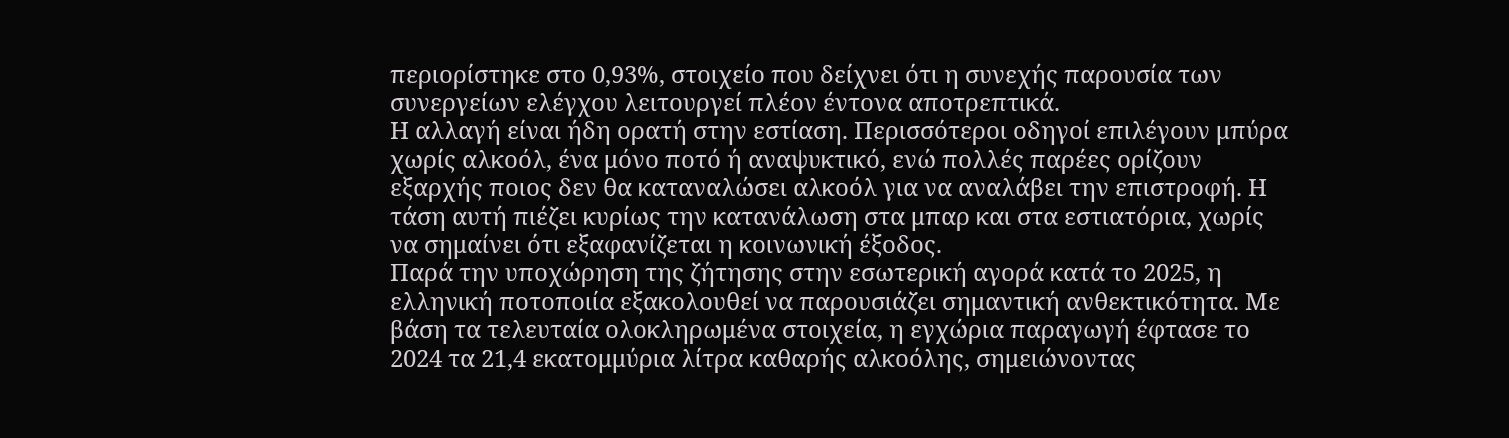περιορίστηκε στο 0,93%, στοιχείο που δείχνει ότι η συνεχής παρουσία των συνεργείων ελέγχου λειτουργεί πλέον έντονα αποτρεπτικά.
Η αλλαγή είναι ήδη ορατή στην εστίαση. Περισσότεροι οδηγοί επιλέγουν μπύρα χωρίς αλκοόλ, ένα μόνο ποτό ή αναψυκτικό, ενώ πολλές παρέες ορίζουν εξαρχής ποιος δεν θα καταναλώσει αλκοόλ για να αναλάβει την επιστροφή. Η τάση αυτή πιέζει κυρίως την κατανάλωση στα μπαρ και στα εστιατόρια, χωρίς να σημαίνει ότι εξαφανίζεται η κοινωνική έξοδος.
Παρά την υποχώρηση της ζήτησης στην εσωτερική αγορά κατά το 2025, η ελληνική ποτοποιία εξακολουθεί να παρουσιάζει σημαντική ανθεκτικότητα. Με βάση τα τελευταία ολοκληρωμένα στοιχεία, η εγχώρια παραγωγή έφτασε το 2024 τα 21,4 εκατομμύρια λίτρα καθαρής αλκοόλης, σημειώνοντας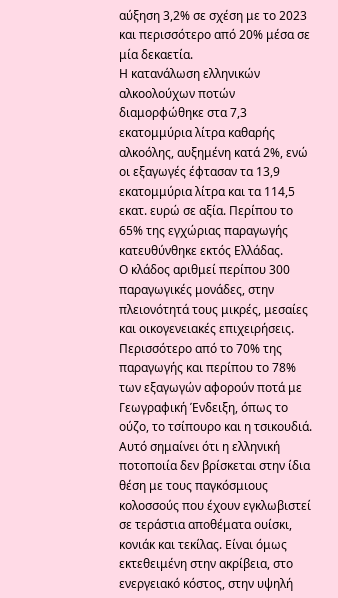αύξηση 3,2% σε σχέση με το 2023 και περισσότερο από 20% μέσα σε μία δεκαετία.
Η κατανάλωση ελληνικών αλκοολούχων ποτών διαμορφώθηκε στα 7,3 εκατομμύρια λίτρα καθαρής αλκοόλης, αυξημένη κατά 2%, ενώ οι εξαγωγές έφτασαν τα 13,9 εκατομμύρια λίτρα και τα 114,5 εκατ. ευρώ σε αξία. Περίπου το 65% της εγχώριας παραγωγής κατευθύνθηκε εκτός Ελλάδας.
Ο κλάδος αριθμεί περίπου 300 παραγωγικές μονάδες, στην πλειονότητά τους μικρές, μεσαίες και οικογενειακές επιχειρήσεις. Περισσότερο από το 70% της παραγωγής και περίπου το 78% των εξαγωγών αφορούν ποτά με Γεωγραφική Ένδειξη, όπως το ούζο, το τσίπουρο και η τσικουδιά.
Αυτό σημαίνει ότι η ελληνική ποτοποιία δεν βρίσκεται στην ίδια θέση με τους παγκόσμιους κολοσσούς που έχουν εγκλωβιστεί σε τεράστια αποθέματα ουίσκι, κονιάκ και τεκίλας. Είναι όμως εκτεθειμένη στην ακρίβεια, στο ενεργειακό κόστος, στην υψηλή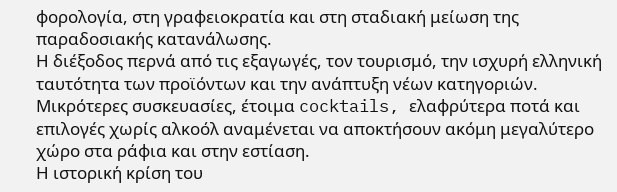φορολογία, στη γραφειοκρατία και στη σταδιακή μείωση της παραδοσιακής κατανάλωσης.
Η διέξοδος περνά από τις εξαγωγές, τον τουρισμό, την ισχυρή ελληνική ταυτότητα των προϊόντων και την ανάπτυξη νέων κατηγοριών. Μικρότερες συσκευασίες, έτοιμα cocktails, ελαφρύτερα ποτά και επιλογές χωρίς αλκοόλ αναμένεται να αποκτήσουν ακόμη μεγαλύτερο χώρο στα ράφια και στην εστίαση.
Η ιστορική κρίση του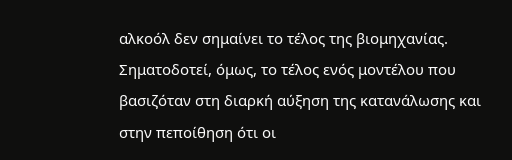αλκοόλ δεν σημαίνει το τέλος της βιομηχανίας. Σηματοδοτεί, όμως, το τέλος ενός μοντέλου που βασιζόταν στη διαρκή αύξηση της κατανάλωσης και στην πεποίθηση ότι οι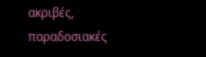ακριβές, παραδοσιακές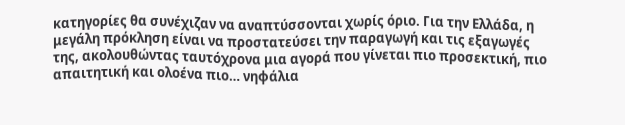κατηγορίες θα συνέχιζαν να αναπτύσσονται χωρίς όριο. Για την Ελλάδα, η μεγάλη πρόκληση είναι να προστατεύσει την παραγωγή και τις εξαγωγές της, ακολουθώντας ταυτόχρονα μια αγορά που γίνεται πιο προσεκτική, πιο απαιτητική και ολοένα πιο… νηφάλια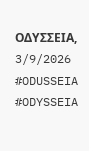ΟΔΥΣΣΕΙΑ, 3/9/2026 #ODUSSEIA #ODYSSEIA